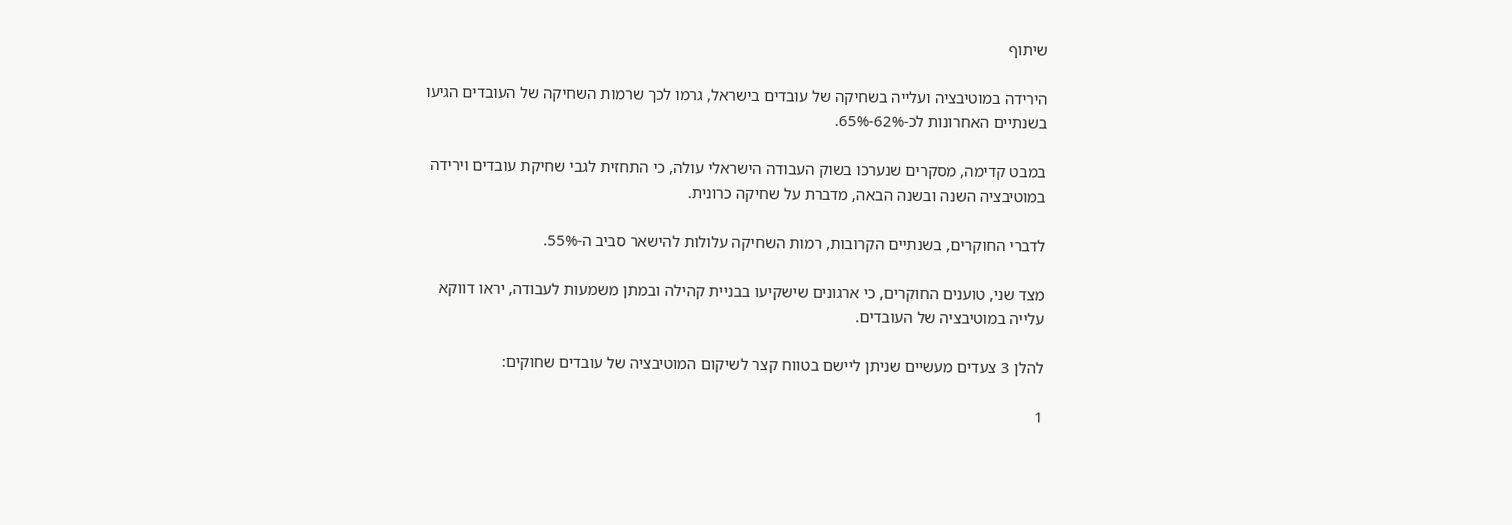שיתוף

הירידה במוטיבציה ועלייה בשחיקה של עובדים בישראל, גרמו לכך שרמות השחיקה של העובדים הגיעו בשנתיים האחרונות לכ-62%-65%.

במבט קדימה, מסקרים שנערכו בשוק העבודה הישראלי עולה, כי התחזית לגבי שחיקת עובדים וירידה במוטיבציה השנה ובשנה הבאה, מדברת על שחיקה כרונית.

לדברי החוקרים, בשנתיים הקרובות, רמות השחיקה עלולות להישאר סביב ה-55%.

מצד שני, טוענים החוקרים, כי ארגונים שישקיעו בבניית קהילה ובמתן משמעות לעבודה, יראו דווקא עלייה במוטיבציה של העובדים.

להלן 3 צעדים מעשיים שניתן ליישם בטווח קצר לשיקום המוטיבציה של עובדים שחוקים:

1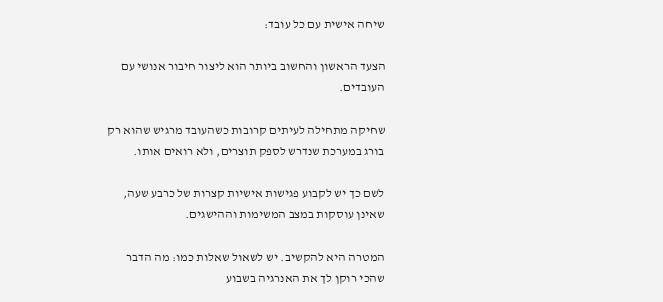שיחה אישית עם כל עובד:

הצעד הראשון והחשוב ביותר הוא ליצור חיבור אנושי עם העובדים.

שחיקה מתחילה לעיתים קרובות כשהעובד מרגיש שהוא רק בורג במערכת שנדרש לספק תוצרים, ולא רואים אותו.

לשם כך יש לקבוע פגישות אישיות קצרות של כרבע שעה, שאינן עוסקות במצב המשימות וההישגים.

המטרה היא להקשיב. יש לשאול שאלות כמו: מה הדבר שהכי רוקן לך את האנרגיה בשבוע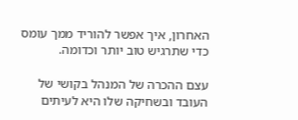האחרון, איך אפשר להוריד ממך עומס כדי שתרגיש טוב יותר וכדומה.

עצם ההכרה של המנהל בקושי של העובד ובשחיקה שלו היא לעיתים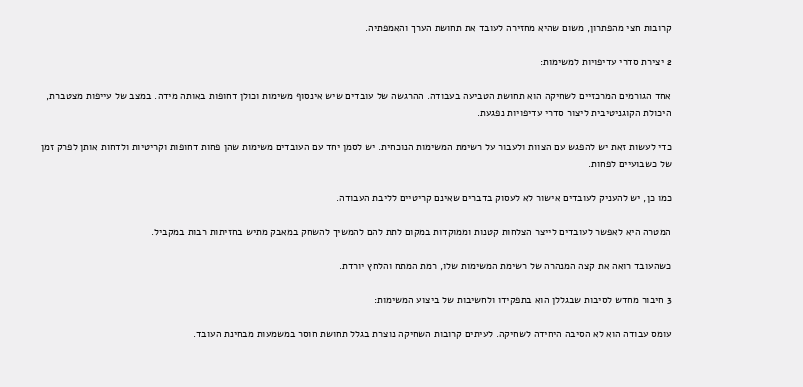קרובות חצי מהפתרון, משום שהיא מחזירה לעובד את תחושת הערך והאמפתיה.

2 יצירת סדרי עדיפויות למשימות:

אחד הגורמים המרכזיים לשחיקה הוא תחושת הטביעה בעבודה. ההרגשה של עובדים שיש אינסוף משימות וכולן דחופות באותה מידה. במצב של עייפות מצטברת, היכולת הקוגניטיבית ליצור סדרי עדיפויות נפגעת.

כדי לעשות זאת יש להפגש עם הצוות ולעבור על רשימת המשימות הנוכחית. יש לסמן יחד עם העובדים משימות שהן פחות דחופות וקריטיות ולדחות אותן לפרק זמן של כשבועיים לפחות.

כמו כן, יש להעניק לעובדים אישור לא לעסוק בדברים שאינם קריטיים לליבת העבודה.

המטרה היא לאפשר לעובדים לייצר הצלחות קטנות וממוקדות במקום לתת להם להמשיך להשחק במאבק מתיש בחזיתות רבות במקביל.

כשהעובד רואה את קצה המנהרה של רשימת המשימות שלו, רמת המתח והלחץ יורדת.

3 חיבור מחדש לסיבות שבגללן הוא בתפקידו ולחשיבות של ביצוע המשימות:

עומס עבודה הוא לא הסיבה היחידה לשחיקה. לעיתים קרובות השחיקה נוצרת בגלל תחושת חוסר במשמעות מבחינת העובד.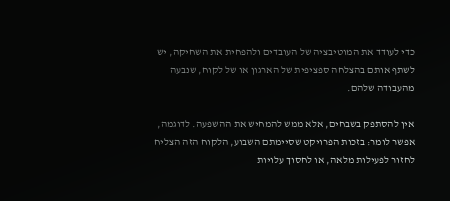כדי לעודד את המוטיבציה של העובדים ולהפחית את השחיקה, יש לשתף אותם בהצלחה ספציפית של הארגון או של לקוח, שנבעה מהעבודה שלהם.

אין להסתפק בשבחים, אלא ממש להמחיש את ההשפעה. לדוגמה, אפשר לומר: בזכות הפרויקט שסיימתם השבוע, הלקוח הזה הצליח לחזור לפעילות מלאה, או לחסוך עלויות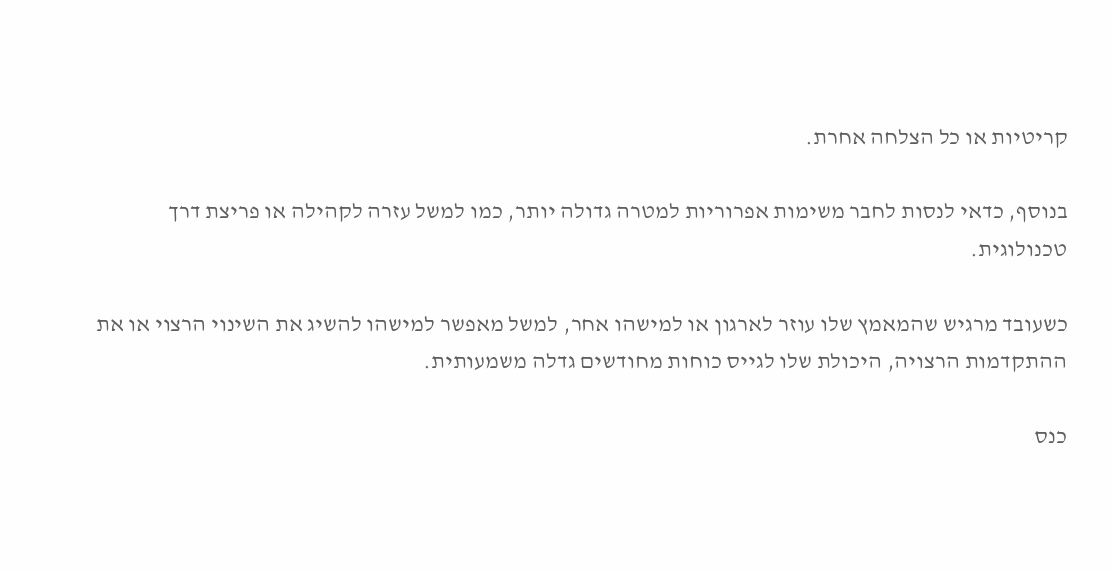קריטיות או כל הצלחה אחרת.

בנוסף, כדאי לנסות לחבר משימות אפרוריות למטרה גדולה יותר, כמו למשל עזרה לקהילה או פריצת דרך טכנולוגית.

כשעובד מרגיש שהמאמץ שלו עוזר לארגון או למישהו אחר, למשל מאפשר למישהו להשיג את השינוי הרצוי או את ההתקדמות הרצויה, היכולת שלו לגייס כוחות מחודשים גדלה משמעותית.

כנס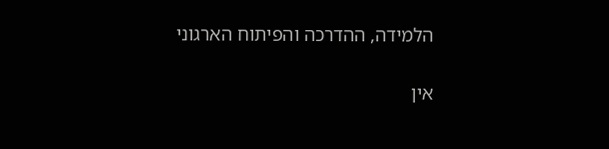הלמידה, ההדרכה והפיתוח הארגוני

אין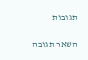תגובות

השאר תגובה